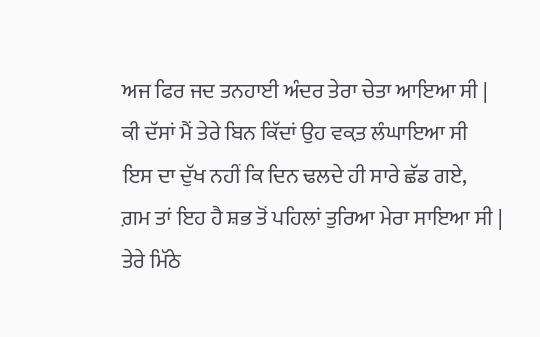ਅਜ ਫਿਰ ਜਦ ਤਨਹਾਈ ਅੰਦਰ ਤੇਰਾ ਚੇਤਾ ਆਇਆ ਸੀ |
ਕੀ ਦੱਸਾਂ ਮੈਂ ਤੇਰੇ ਬਿਨ ਕਿੱਦਾਂ ਉਹ ਵਕ਼ਤ ਲੰਘਾਇਆ ਸੀ
ਇਸ ਦਾ ਦੁੱਖ ਨਹੀਂ ਕਿ ਦਿਨ ਢਲਦੇ ਹੀ ਸਾਰੇ ਛੱਡ ਗਏ,
ਗ਼ਮ ਤਾਂ ਇਹ ਹੈ ਸ਼ਭ ਤੋਂ ਪਹਿਲਾਂ ਤੁਰਿਆ ਮੇਰਾ ਸਾਇਆ ਸੀ |
ਤੇਰੇ ਮਿੱਠੇ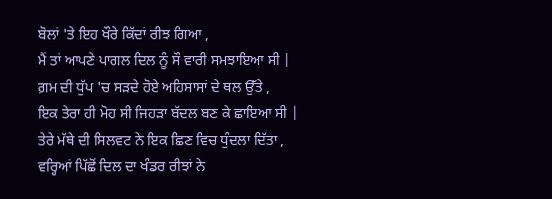ਬੋਲਾਂ 'ਤੇ ਇਹ ਖੌਰੇ ਕਿੱਦਾਂ ਰੀਝ ਗਿਆ ,
ਮੈਂ ਤਾਂ ਆਪਣੇ ਪਾਗਲ ਦਿਲ ਨੂੰ ਸੌ ਵਾਰੀ ਸਮਝਾਇਆ ਸੀ |
ਗ਼ਮ ਦੀ ਧੁੱਪ 'ਚ ਸੜਦੇ ਹੋਏ ਅਹਿਸਾਸਾਂ ਦੇ ਥਲ ਉੱਤੇ ,
ਇਕ ਤੇਰਾ ਹੀ ਮੋਹ ਸੀ ਜਿਹੜਾ ਬੱਦਲ ਬਣ ਕੇ ਛਾਇਆ ਸੀ |
ਤੇਰੇ ਮੱਥੇ ਦੀ ਸਿਲਵਟ ਨੇ ਇਕ ਛਿਣ ਵਿਚ ਧੁੰਦਲਾ ਦਿੱਤਾ ,
ਵਰ੍ਹਿਆਂ ਪਿੱਛੋਂ ਦਿਲ ਦਾ ਖੰਡਰ ਰੀਝਾਂ ਨੇ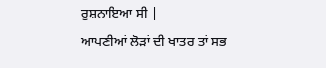ਰੁਸ਼ਨਾਇਆ ਸੀ |
ਆਪਣੀਆਂ ਲੋੜਾਂ ਦੀ ਖਾਤਰ ਤਾਂ ਸਭ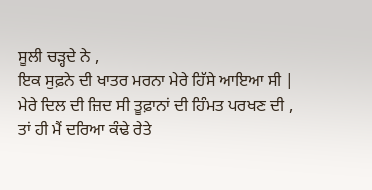ਸੂਲੀ ਚੜ੍ਹਦੇ ਨੇ ,
ਇਕ ਸੁਫ਼ਨੇ ਦੀ ਖਾਤਰ ਮਰਨਾ ਮੇਰੇ ਹਿੱਸੇ ਆਇਆ ਸੀ |
ਮੇਰੇ ਦਿਲ ਦੀ ਜ਼ਿਦ ਸੀ ਤੂਫ਼ਾਨਾਂ ਦੀ ਹਿੰਮਤ ਪਰਖਣ ਦੀ ,
ਤਾਂ ਹੀ ਮੈਂ ਦਰਿਆ ਕੰਢੇ ਰੇਤੇ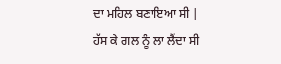ਦਾ ਮਹਿਲ ਬਣਾਇਆ ਸੀ |
ਹੱਸ ਕੇ ਗਲ ਨੂੰ ਲਾ ਲੈਂਦਾ ਸੀ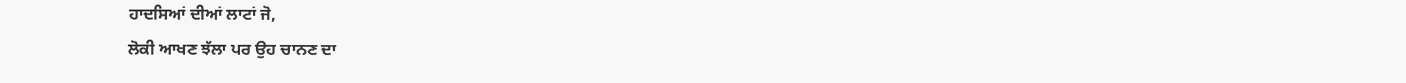ਹਾਦਸਿਆਂ ਦੀਆਂ ਲਾਟਾਂ ਜੋ,
ਲੋਕੀ ਆਖਣ ਝੱਲਾ ਪਰ ਉਹ ਚਾਨਣ ਦਾ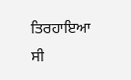ਤਿਰਹਾਇਆ ਸੀ